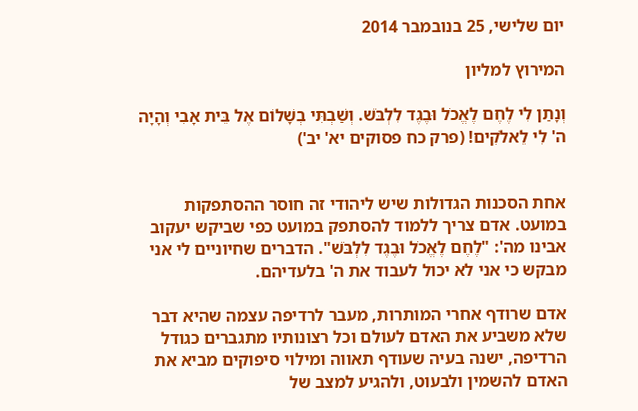יום שלישי, 25 בנובמבר 2014

המירוץ למליון

וְנָתַן לִי לֶחֶם לֶאֱכֹל וּבֶגֶד לִלְבֹּשׁ. וְשַׁבְתִּי בְשָׁלוֹם אֶל בֵּית אָבִי וְהָיָה ה' לִי לֵאלֹקִים! (פרק כח פסוקים יא' יב')


אחת הסכנות הגדולות שיש ליהודי זה חוסר ההסתפקות במועט. אדם צריך ללמוד להסתפק במועט כפי שביקש יעקוב אבינו מה': "לֶחֶם לֶאֱכֹל וּבֶגֶד לִלְבֹּשׁ". הדברים שחיוניים לי אני מבקש כי אני לא יכול לעבוד את ה' בלעדיהם.

אדם שרודף אחרי המותרות, מעבר לרדיפה עצמה שהיא דבר שלא משביע את האדם לעולם וכל רצונותיו מתגברים כגודל הרדיפה, ישנה בעיה שעודף תאווה ומילוי סיפוקים מביא את האדם להשמין ולבעוט, ולהגיע למצב של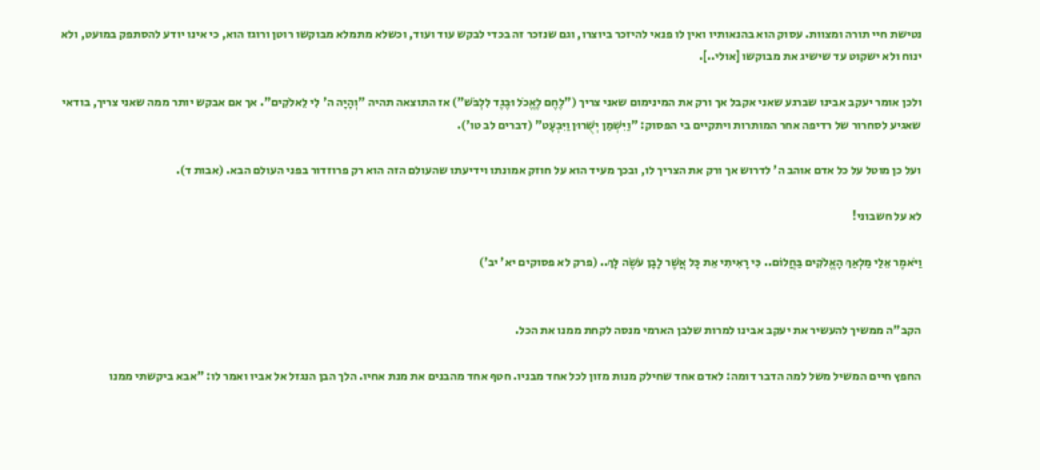נטישת חיי תורה ומצוות. עסוק הוא בהנאותיו ואין לו פנאי להיזכר ביוצרו, וגם שנזכר זה בכדי לבקש עוד ועוד, וכשלא מתמלא מבוקשו רוטן ורוגז הוא, כי אינו יודע להסתפק במועט, ולא ינוח ולא ישקוט עד שישיג את מבוקשו [אולי..].

ולכן אומר יעקב אבינו שברגע שאני אקבל אך ורק את המינימום שאני צריך ("לֶחֶם לֶאֱכֹל וּבֶגֶד לִלְבֹּשׁ") אז התוצאה תהיה "וְהָיָה ה' לִי לֵאלֹקִים". אך אם אבקש יותר ממה שאני צריך, בודאי שאגיע לסחרור של רדיפה אחר המותרות ויתקיים בי הפסוק: "וַיִּשְׁמַן יְשֻׁרוּן וַיִּבְעָט" (דברים לב טו').

ועל כן מוטל על כל אדם אוהב ה' לדרוש אך ורק את הצריך לו, ובכך מעיד הוא על חוזק אמונתו וידיעתו שהעולם הזה הוא רק פרוזדור בפני העולם הבא. (אבות ד).

לא על חשבוני!

וַיֹּאמֶר אֵלַי מַלְאַךְ הָאֱלֹקִים בַּחֲלוֹם.. כִּי רָאִיתִי אֵת כָּל אֲשֶׁר לָבָן עֹשֶׂה לָּךְ.. (פרק לא פסוקים יא' יב')


הקב"ה ממשיך להעשיר את יעקב אבינו למרות שלבן הארמי מנסה לקחת ממנו את הכל.

החפץ חיים המשיל משל למה הדבר דומה: לאדם אחד שחילק מנות מזון לכל אחד מבניו. חטף אחד מהבנים את מנת אחיו. הלך הבן הנגזל אל אביו ואמר לו: "אבא ביקשתי ממנו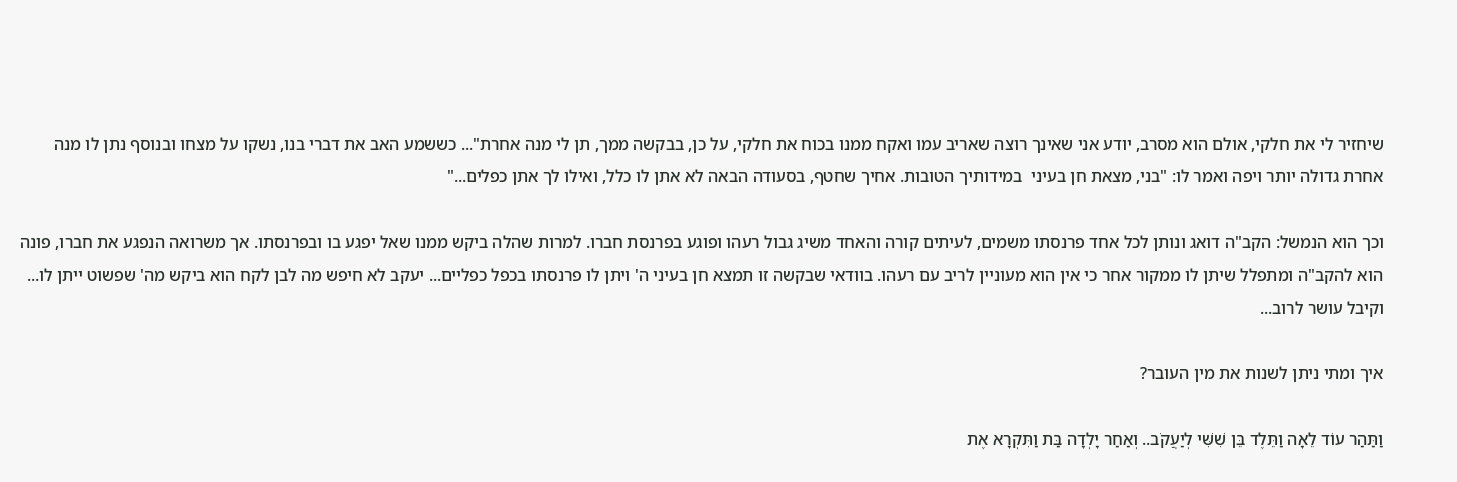שיחזיר לי את חלקי, אולם הוא מסרב, יודע אני שאינך רוצה שאריב עמו ואקח ממנו בכוח את חלקי, על כן, בבקשה ממך, תן לי מנה אחרת"... כששמע האב את דברי בנו, נשקו על מצחו ובנוסף נתן לו מנה אחרת גדולה יותר ויפה ואמר לו: "בני, מצאת חן בעיני  במידותיך הטובות. אחיך שחטף, בסעודה הבאה לא אתן לו כלל, ואילו לך אתן כפלים..."

וכך הוא הנמשל: הקב"ה דואג ונותן לכל אחד פרנסתו משמים, לעיתים קורה והאחד משיג גבול רעהו ופוגע בפרנסת חברו. למרות שהלה ביקש ממנו שאל יפגע בו ובפרנסתו. אך משרואה הנפגע את חברו, פונה הוא להקב"ה ומתפלל שיתן לו ממקור אחר כי אין הוא מעוניין לריב עם רעהו. בוודאי שבקשה זו תמצא חן בעיני ה' ויתן לו פרנסתו בכפל כפליים... יעקב לא חיפש מה לבן לקח הוא ביקש מה' שפשוט ייתן לו... וקיבל עושר לרוב...

איך ומתי ניתן לשנות את מין העובר?

וַתַּהַר עוֹד לֵאָה וַתֵּלֶד בֵּן שִׁשִּׁי לְיַעֲקֹב.. וְאַחַר יָלְדָה בַּת וַתִּקְרָא אֶת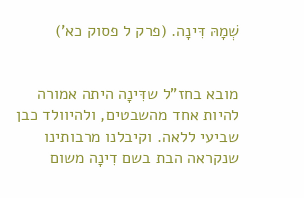שְׁמָהּ דִּינָה. (פרק ל פסוק כא')


מובא בחז"ל שדִּינָה היתה אמורה להיות אחד מהשבטים, ולהיוולד כבן שביעי ללאה. וקיבלנו מרבותינו שנקראה הבת בשם דִינָה משום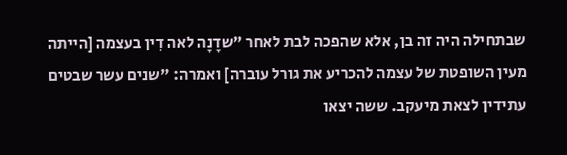שבתחילה היה זה בן, אלא שהפכה לבת לאחר "שדָנָה לאה דִין בעצמה [הייתה מעין השופטת של עצמה להכריע את גורל עוברה] ואמרה: "שנים עשר שבטים עתידין לצאת מיעקב. ששה יצאו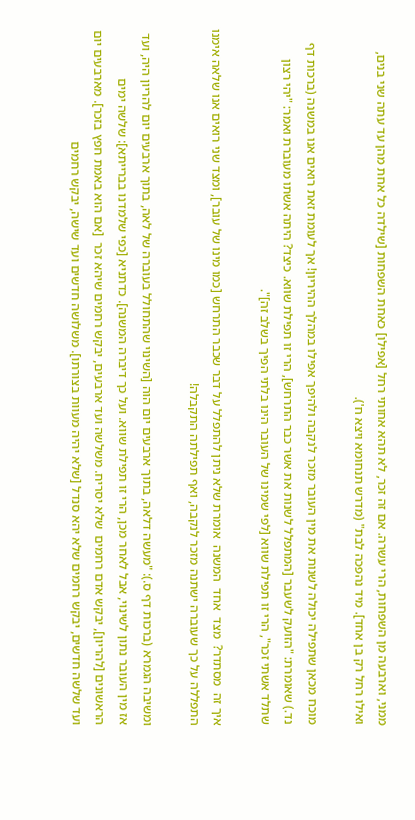ממני, וארבעה מן השפחות, הרי עשרה. אם זה זכר, לא תהא אחותי רחל [אפילו] כאחת השפחות [שילדה כל אחת מהן עד עתה שני בנים, ואילו רחל רק בן אחד]. מיד נהפכה לבת" (מדרש תנחומא ויצא ח').

מוכח מכאן שתפילה יכולה לשנות את מין העובר מזכר לנקבה ולהיפך אפילו במהלך ההיריון! אך לעומת זאת רואים אנו במשנה (ברכות דף נד.) שאומרת: "הזועק לשעבר [המתפלל לשנות את אשר כבר התרחש], הרי זו תפילת שווא. כיצד? היתה אשתו מעוברת ואמר: "יהי רצון שתלד אשתי זכר", הרי זו תפילת שווא [לפי שמינו של העובר הינו בלתי הפיך בשלב זה]".

איך זה  מסתדר?  מצד  אחד  המשנה  אומרת שלא ניתן להתפלל על דבר שכבר התרחש [כמו מינו של עובר], ומצד שני רואים אנו שלאה אימנו התפללה על כך שעוברה ישתנה מזכר לנקבה, ואף תפילתה התקבלה!

ומשיבה הגמרא (ברכות דף ס.): "מעשה דלאה, בתוך ארבעים יום הוה [השינוי שהתחולל בעוברה של לאה, בתוך ארבעים יום להריון היה, ועד אז מין העובר נתון לשינוי, אבל לאחר מכן, הרי זו תפילת שווא. ועל כך דיברה המשנה]. כדתניא [כפי שלמדנו בברייתא]: שלשה ימים הראשונים [להריון], יבקש אדם רחמים  שלא יסריח. משלשה ועד ארבעים, יבקש רחמים שיהא זכר  [אם הוא באמת חפץ בזכר]. מארבעים יום ועד שלשה חדשים, יבקש רחמים שלא יהא סנדל [שלא יהיה מעוות בצורתו]. משלושה חדשים ועד שישה, יבקש רחמים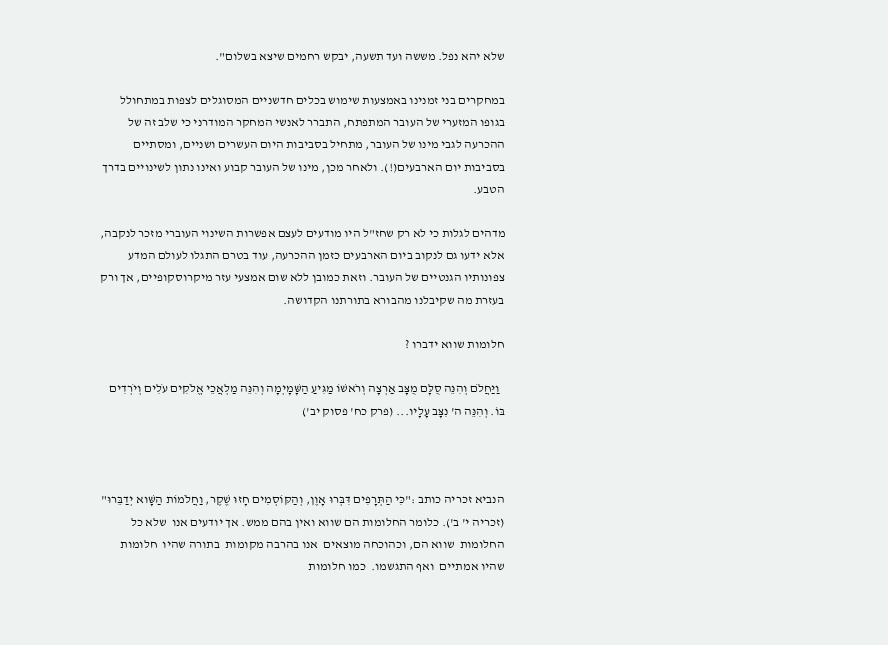שלא יהא נפל. מששה ועד תשעה, יבקש רחמים שיצא בשלום".

במחקרים בני זמנינו באמצעות שימוש בכלים חדשניים המסוגלים לצפות במתחולל בגופו המזערי של העובר המתפתח, התברר לאנשי המחקר המודרני כי שלב זה של ההכרעה לגבי מינו של העובר, מתחיל בסביבות היום העשרים ושניים, ומסתיים בסביבות יום הארבעים(!). ולאחר מכן, מינו של העובר קבוע ואינו נתון לשינויים בדרך הטבע.

מדהים לגלות כי לא רק שחז"ל היו מודעים לעצם אפשרות השינוי העוברי מזכר לנקבה, אלא ידעו גם לנקוב ביום הארבעים כזמן ההכרעה, עוד בטרם התגלו לעולם המדע צפונותיו הגנטיים של העובר. וזאת כמובן ללא שום אמצעי עזר מיקרוסקופיים, אך ורק בעזרת מה שקיבלנו מהבורא בתורתנו הקדושה.

חלומות שווא ידברו ?

  וַיַּחֲלֹם וְהִנֵּה סֻלָּם מֻצָּב אַרְצָה וְרֹאשׁוֹ מַגִּיעַ הַשָּׁמָיְמָה וְהִנֵּה מַלְאֲכֵי אֱלֹקִים עֹלִים וְיֹרְדִים בּוֹ. וְהִנֵּה ה' נִצָּב עָלָיו... (פרק כח' פסוק יב')



הנביא זכריה כותב :"כִּי הַתְּרָפִים דִּבְּרוּ אָוֶן, וְהַקּוֹסְמִים חָזוּ שֶׁקֶר, וַחֲלֹמוֹת הַשָּׁוא יְדַבֵּרוּ" (זכריה י' ב'). כלומר החלומות הם שווא ואין בהם ממש. אך יודעים אנו  שלא כל החלומות  שווא הם, וכהוכחה מוצאים  אנו בהרבה מקומות  בתורה שהיו  חלומות שהיו אמתיים  ואף התגשמו.  כמו חלומות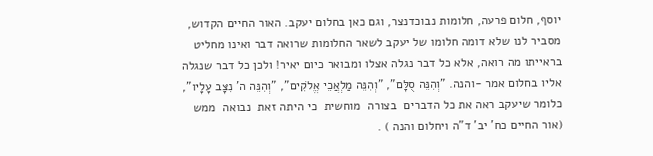יוסף, חלום פרעה, חלומות נבוכדנצר, וגם כאן בחלום יעקב. האור החיים הקדוש, מסביר לנו שלא דומה חלומו של יעקב לשאר החלומות שרואה דבר ואינו מחליט בראייתו מה רואה, אלא כל דבר נגלה אצלו ומבואר כיום יאיר! ולכן כל דבר שנגלה אליו בחלום אמר -והנה. "וְהִנֵּה סֻלָּם", "וְהִנֵּה מַלְאֲכֵי אֱלֹקִים", "וְהִנֵּה ה' נִצָּב עָלָיו", כלומר שיעקב ראה את כל הדברים  בצורה  מוחשית  כי היתה זאת  נבואה  ממש (אור החיים כח' יב' ד"ה ויחלום והנה ) .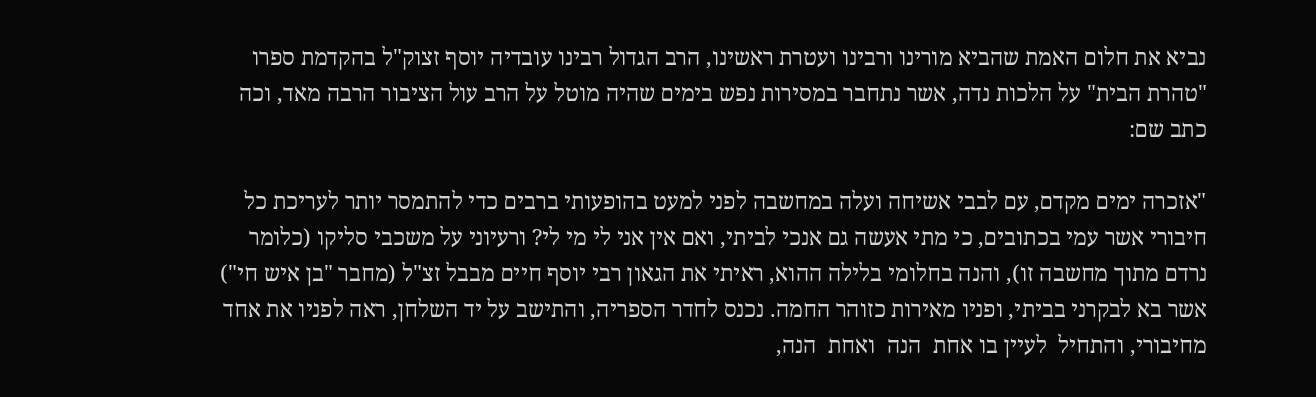נביא את חלום האמת שהביא מורינו ורבינו ועטרת ראשינו, הרב הגדול רבינו עובדיה יוסף זצוק"ל בהקדמת ספרו "טהרת הבית" על הלכות נדה, אשר נתחבר במסירות נפש בימים שהיה מוטל על הרב עול הציבור הרבה מאד, וכה כתב שם:

"אזכרה ימים מקדם, עם לבבי אשיחה ועלה במחשבה לפני למעט בהופעותי ברבים כדי להתמסר יותר לעריכת כל חיבורי אשר עמי בכתובים, כי מתי אעשה גם אנכי לביתי, ואם אין אני לי מי לי? ורעיוני על משכבי סליקו (כלומר נרדם מתוך מחשבה זו), והנה בחלומי בלילה ההוא, ראיתי את הגאון רבי יוסף חיים מבבל זצ"ל (מחבר "בן איש חי") אשר בא לבקרני בביתי, ופניו מאירות כזוהר החמה. נכנס לחדר הספריה, והתישב על יד השלחן, ראה לפניו את אחד מחיבורי, והתחיל  לעיין בו אחת  הנה  ואחת  הנה,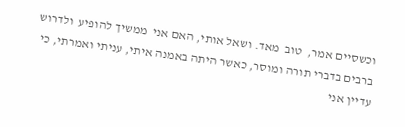וכשסיים אמר,  טוב  מאד. ושאל אותי, האם אני  ממשיך להופיע  ולדרוש  ברבים בדברי תורה ומוסר, כאשר היתה באמנה איתי, עניתי ואמרתי, כי עדיין אני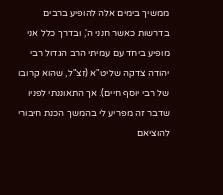ממשיך בימים אלה להופיע ברבים בדרשות כאשר חנני ה', ובדרך כלל אני מופיע ביחד עם עמיתי הרב הגדול רבי יהודה צדקה שליט"א (זצ"ל, שהוא קרובו של רבי יוסף חיים). אך התאוננתי לפניו שדבר זה מפריע לי בהמשך הכנת חיבורי להוציאם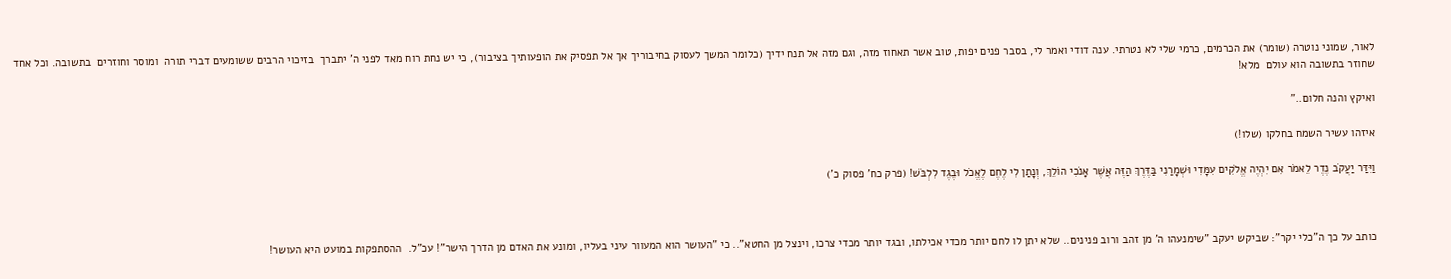לאור, שמוני נוטרה (שומר) את הכרמים, כרמי שלי לא נטרתי. ענה דודי ואמר לי, בסבר פנים יפות, טוב אשר תאחוז מזה, וגם מזה אל תנח ידיך (כלומר המשך לעסוק בחיבוריך אך אל תפסיק את הופעותיך בציבור), כי יש נחת רוח מאד לפני ה' יתברך  בזיכוי הרבים ששומעים דברי תורה  ומוסר וחוזרים  בתשובה. וכל אחד שחוזר בתשובה הוא עולם  מלא!

ואיקץ והנה חלום.."

איזהו עשיר השמח בחלקו (שלו!)

וַיִּדַּר יַעֲקֹב נֶדֶר לֵאמֹר אִם יִהְיֶה אֱלֹקִים עִמָּדִי וּשְׁמָרַנִי בַּדֶּרֶךְ הַזֶּה אֲשֶׁר אָנֹכִי הוֹלֵךְ, וְנָתַן לִי לֶחֶם לֶאֱכֹל וּבֶגֶד לִלְבֹּשׁ! (פרק כח' פסוק כ')



כותב על כך ה"כלי יקר": שביקש יעקב "שימנעהו ה' מן זהב ורוב פנינים.. שלא יתן לו לחם יותר מכדי אכילתו, ובגד יותר מכדי צרכו, וינצל מן החטא".. כי "העושר הוא המעוור עיני בעליו, ומונע את האדם מן הדרך הישר"! עכ"ל.  ההסתפקות במועט היא העושר!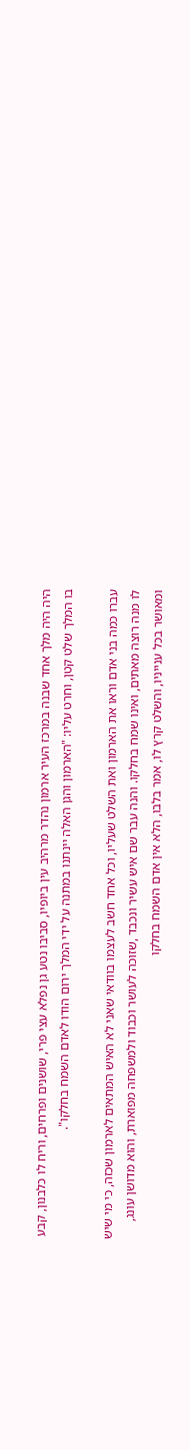היה היה מלך אחד שבנה במרכז העיר ארמון נהדר מרהיב עין ביופיו, סביבו נטע גן נפלא עצי פרי, שושנים ופרחים, וריח לו כלבנון, קבע בו המלך שלט קטן, וחרט עליו: "הארמון והגן האלה יינתנו במתנה על ידי המלך ירום הודו לאדם השמח בחלקו".

עברו כמה בני אדם וראו את הארמון ואת השלט שעליו, וכל אחד חשב לעצמו בוודאי שאני לא האיש המתאים לארמון שכזה, כי מי שיש לו מנה רוצה מאתים, ואינו שמח בחלקו. והנה עבר שם איש עשיר ונכבד ,שזוכה לעושר וכבוד ולמשפחה מפוארת, והוא מדושן עונג, ומאושר בכל ענייניו, והשלט קרץ לו, אמר בלבו, הלא אין אדם השמח בחלקו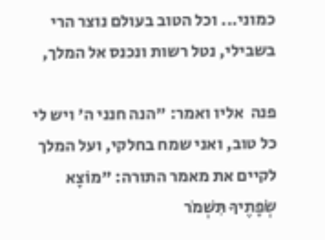כמוני... וכל הטוב בעולם נוצר הרי בשבילי, נטל רשות ונכנס אל המלך,

פנה  אליו ואמר: "הנה חנני ה' ויש לי כל טוב, ואני שמח בחלקי, ועל המלך לקיים את מאמר התורה: "מוֹצָא שְׂפָתֶיךָ תִּשְׁמֹר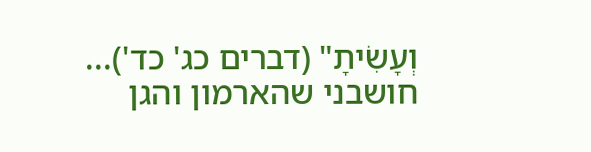וְעָשִׂיתָ" (דברים כג' כד')... חושבני שהארמון והגן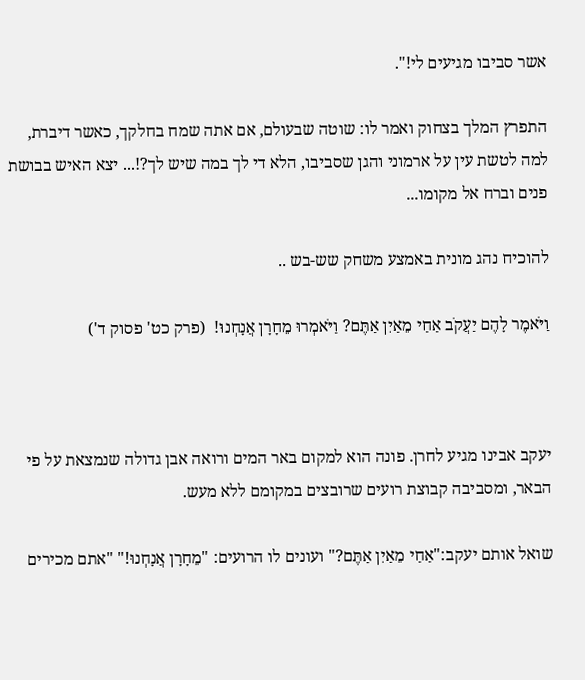אשר סביבו מגיעים לי!".

התפרץ המלך בצחוק ואמר לו: שוטה שבעולם, אם אתה שמח בחלקך, כאשר דיברת, למה לטשת עין על ארמוני והגן שסביבו, הלא די לך במה שיש לך?!... יצא האיש בבושת פנים וברח אל מקומו...

להוכיח נהג מונית באמצע משחק שש-בש ..

וַיֹּאמֶר לָהֶם יַעֲקֹב אַחַי מֵאַיִן אַתֶּם? וַיֹּאמְרוּ מֵחָרָן אֲנָחְנוּ!  (פרק כט' פסוק ד')



יעקב אבינו מגיע לחרן. פונה הוא למקום באר המים ורואה אבן גדולה שנמצאת על פי הבאר, ומסביבה קבוצת רועים שרובצים במקומם ללא מעש.

שואל אותם יעקב:"אַחַי מֵאַיִן אַתֶּם?" ועונים לו הרועים: "מֵחָרָן אֲנָחְנוּ!" "אתם מכירים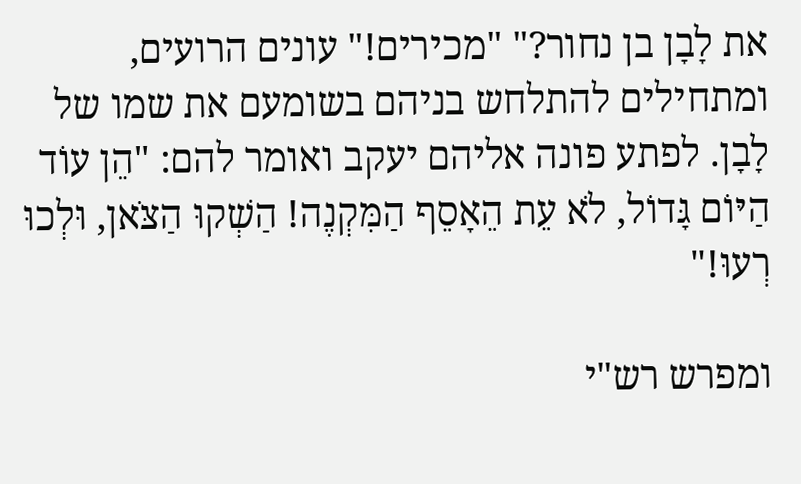את לָבָן בן נחור?" "מכירים!" עונים הרועים, ומתחילים להתלחש בניהם בשומעם את שמו של לָבָן. לפתע פונה אליהם יעקב ואומר להם: "הֵן עוֹד הַיּוֹם גָּדוֹל, לֹא עֵת הֵאָסֵף הַמִּקְנֶה! הַשְׁקוּ הַצֹּאן, וּלְכוּ רְעוּ!"

ומפרש רש"י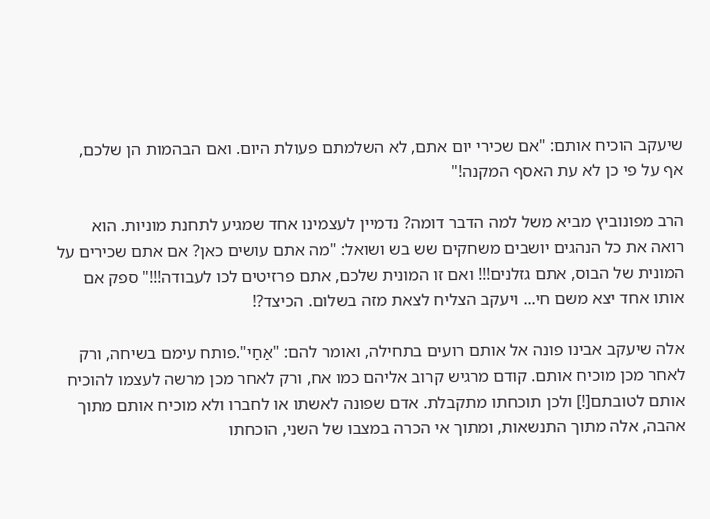שיעקב הוכיח אותם: "אם שכירי יום אתם, לא השלמתם פעולת היום. ואם הבהמות הן שלכם, אף על פי כן לא עת האסף המקנה!"

הרב מפונוביץ מביא משל למה הדבר דומה? נדמיין לעצמינו אחד שמגיע לתחנת מוניות. הוא רואה את כל הנהגים יושבים משחקים שש בש ושואל: "מה אתם עושים כאן? אם אתם שכירים על המונית של הבוס, אתם גזלנים!!! ואם זו המונית שלכם, אתם פרזיטים לכו לעבודה!!!" ספק אם אותו אחד יצא משם חי... ויעקב הצליח לצאת מזה בשלום. הכיצד?!

אלה שיעקב אבינו פונה אל אותם רועים בתחילה, ואומר להם: "אַחַי".פותח עימם בשיחה, ורק לאחר מכן מוכיח אותם. קודם מרגיש קרוב אליהם כמו אח, ורק לאחר מכן מרשה לעצמו להוכיח אותם לטובתם[!] ולכן תוכחתו מתקבלת. אדם שפונה לאשתו או לחברו ולא מוכיח אותם מתוך אהבה, אלה מתוך התנשאות, ומתוך אי הכרה במצבו של השני, הוכחתו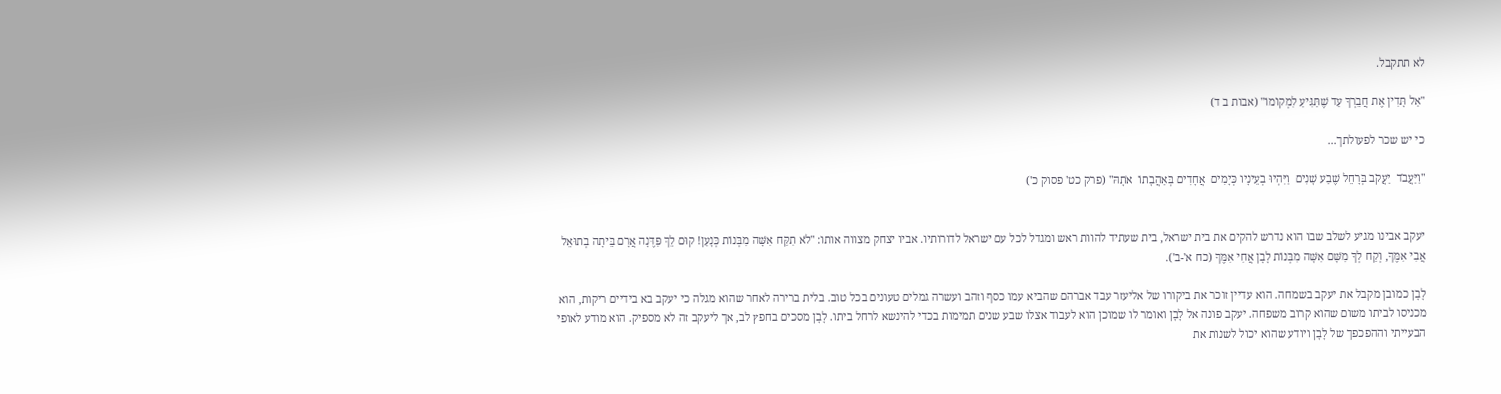לא תתקבל.

"אַל תָּדִין אֶת חֲבֵרְךָ עַד שֶׁתַּגִּיעַ לִמְקוֹמוֹ" (אבות ב ד)

כי יש שכר לפעולתך...

"וַיַּעֲבֹד  יַעֲקֹב בְּרָחֵל שֶׁבַע שָׁנִים  וַיִּהְיוּ בְעֵינָיו כְּיָמִים  אֲחָדִים בְּאַהֲבָתוֹ  אֹתָהּ" (פרק כט' פסוק כ')


יעקב אבינו מגיע לשלב שבו הוא נדרש להקים את בית ישראל, בית שעתיד להוות ראש ומגדל לכל עם ישראל לדורותיו. אביו יצחק מצווה אותו: "לֹא תִקַּח אִשָּׁה מִבְּנוֹת כְּנָעַן! קוּם לֵךְ פַּדֶּנָה אֲרָם בֵּיתָה בְתוּאֵל אֲבִי אִמֶּךָ, וְקַח לְךָ מִשָּׁם אִשָּׁה מִבְּנוֹת לָבָן אֲחִי אִמֶּךָ (כח א'-ב').

לָבָן כמובן מקבל את יעקב בשמחה. הוא עדיין זוכר את ביקורו של אליעזר עבד אברהם שהביא עמו כסף וזהב ועשרה גמלים טעונים בכל טוב. בלית ברירה לאחר שהוא מגלה כי יעקב בא בידיים ריקות, הוא מכניסו לביתו משום שהוא קרוב משפחה. יעקב פונה אל לָבָן ואומר לו שמוכן הוא לעבוד אצלו שבע שנים תמימות בכדי להינשא לרחל ביתו. לָבָן מסכים בחפץ לב, אך ליעקב זה לא מספיק. הוא מודע לאופי הבעייתי וההפכפך של לָבָן ויודע שהוא יכול לשנות את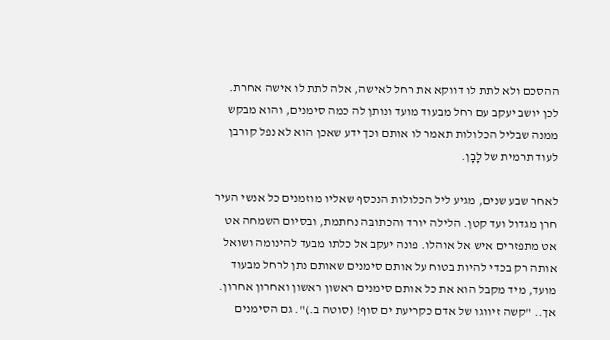ההסכם ולא לתת לו דווקא את רחל לאישה, אלה לתת לו אישה אחרת. לכן יושב יעקב עם רחל מבעוד מועד ונותן לה כמה סימנים, והוא מבקש ממנה שבליל הכלולות תאמר לו אותם וכך ידע שאכן הוא לא נפל קורבן לעוד תרמית של לָבָן.

לאחר שבע שנים, מגיע ליל הכלולות הנכסף שאליו מוזמנים כל אנשי העיר חרן מגדול ועד קטן. הלילה יורד והכתובּה נחתמת, ובסיום השמחה אט אט מתפזרים איש אל אוהלו. פונה יעקב אל כלתו מבעד להינומה ושואל אותה רק בכדי להיות בטוח על אותם סימנים שאותם נתן לרחל מבעוד מועד, מיד מקבל הוא את כל אותם סימנים ראשון ראשון ואחרון אחרון. אך.. "קשה זיווגו של אדם כקריעת ים סוף! (סוטה ב.)". גם הסימנים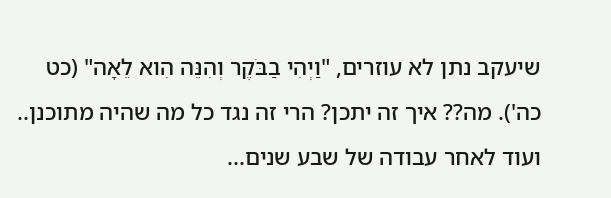שיעקב נתן לא עוזרים, "וַיְהִי בַבֹּקֶר וְהִנֵּה הִוא לֵאָה" (כט כה'). מה?? איך זה יתכן? הרי זה נגד כל מה שהיה מתוכנן.. ועוד לאחר עבודה של שבע שנים...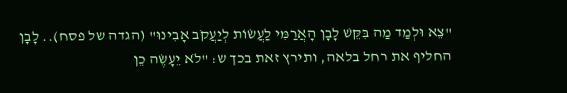"צֵא וּלְמַד מַה בִּקֵּשׁ לָבָן הָאֲרַמִּי לַעֲשׂוֹת לְיַעֲקֹב אָבִינוּ" (הגדה של פסח).. לָבָן החליף את רחל בלאה, ותירץ זאת בכך ש: "לֹא יֵעָשֶׂה כֵן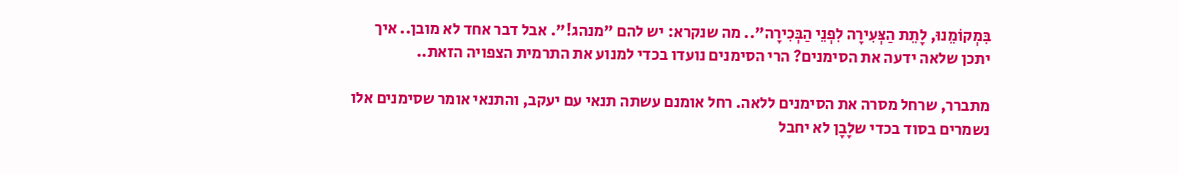בִּמְקוֹמֵנוּ, לָתֵת הַצְּעִירָה לִפְנֵי הַבְּכִירָה".. מה שנקרא: יש להם "מנהג!". אבל דבר אחד לא מובן.. איך יתכן שלאה ידעה את הסימנים? הרי הסימנים נועדו בכדי למנוע את התרמית הצפויה הזאת..

מתברר, שרחל מסרה את הסימנים ללאה. רחל אומנם עשתה תנאי עם יעקב, והתנאי אומר שסימנים אלו נשמרים בסוד בכדי שלָבָן לא יחבל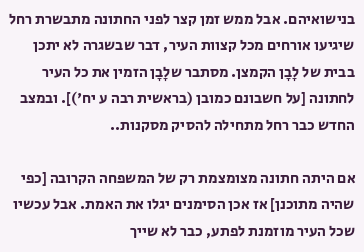בנישואיהם. אבל ממש זמן קצר לפני החתונה מתבשרת רחל שיגיעו אורחים מכל קצוות העיר, דבר שבשגרה לא יתכן בבית של לָבָן הקמצן. מסתבר שלָבָן הזמין את כל העיר לחתונה [על חשבונם כמובן (בראשית רבה ע יח')]. ובמצב החדש כבר רחל מתחילה להסיק מסקנות..

אם היתה חתונה מצומצמת רק של המשפחה הקרובה [כפי שהיה מתוכנן] אז אכן הסימנים יגלו את האמת. אבל עכשיו שכל העיר מוזמנת לפתע, כבר לא שייך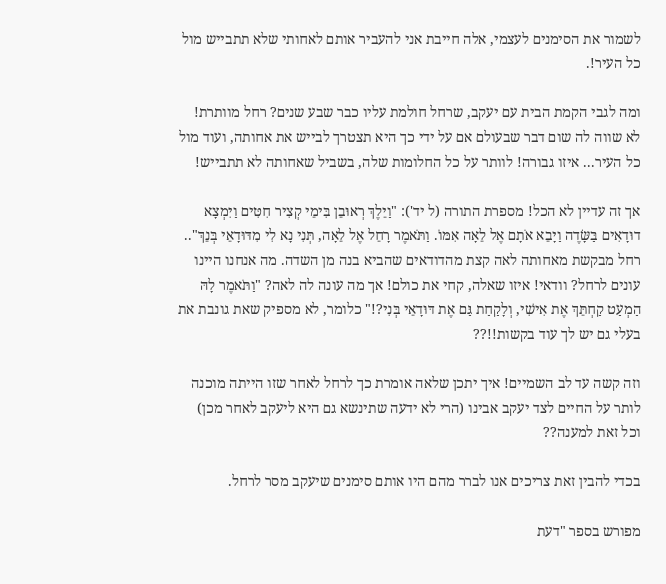לשמור את הסימנים לעצמי, אלה חייבת אני להעביר אותם לאחותי שלא תתבייש מול כל העיר!.

ומה לגבי הקמת הבית עם יעקב, שרחל חולמת עליו כבר שבע שנים? רחל מוותרת! לא שווה לה שום דבר שבעולם אם על ידי כך היא תצטרך לבייש את אחותה, ועוד מול כל העיר... איזו גבורה! לוותר על כל החלומות שלה, בשביל שאחותה לא תתבייש!

אך זה עדיין לא הכל! מספרת התורה (ל יד'): "וַיֵּלֶךְ רְאוּבֵן בִּימֵי קְצִיר חִטִּים וַיִּמְצָא דוּדָאִים בַּשָּׂדֶה וַיָּבֵא אֹתָם אֶל לֵאָה אִמּוֹ. וַתֹּאמֶר רָחֵל אֶל לֵאָה, תְּנִי נָא לִי מִדּוּדָאֵי בְּנֵךְ".. רחל מבקשת מאחותה לאה קצת מהדודאים שהביא בנה מן השדה. מה אנחנו היינו עונים לרחל? וודאי! איזו שאלה, קחי את כולם! אך מה עונה לה לאה? "וַתֹּאמֶר לָהּ הַמְעַט קַחְתֵּךְ אֶת אִישִׁי, וְלָקַחַת גַּם אֶת דּוּדָאֵי בְּנִי?!" כלומר, לא מספיק שאת גונבת את בעלי גם יש לך עוד בקשות!!??

וזה קשה עד לב השמיים! איך יתכן שלאה אומרת כך לרחל לאחר שזו הייתה מוכנה לותר על החיים לצד יעקב אבינו (הרי לא ידעה שתינשא גם היא ליעקב לאחר מכן) וכל זאת למענה??

בכדי להבין זאת צריכים אנו לברר מהם היו אותם סימנים שיעקב מסר לרחל.

מפורש בספר "דעת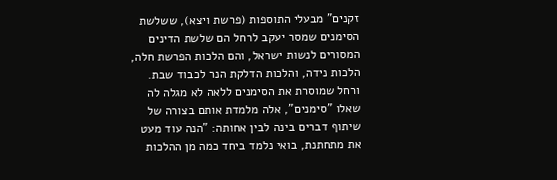זקנים" מבעלי התוספות (פרשת ויצא), ששלשת הסימנים שמסר יעקב לרחל הם שלשת הדינים המסורים לנשות ישראל, והם הלכות הפרשת חלה, הלכות נידה, והלכות הדלקת הנר לכבוד שבת. ורחל שמוסרת את הסימנים ללאה לא מגלה לה שאלו "סימנים", אלה מלמדת אותם בצורה של שיתוף דברים בינה לבין אחותה: "הנה עוד מעט את מתחתנת, בואי נלמד ביחד כמה מן ההלכות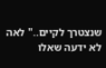שנצטרך לקיים.." לאה לא ידעה שאלו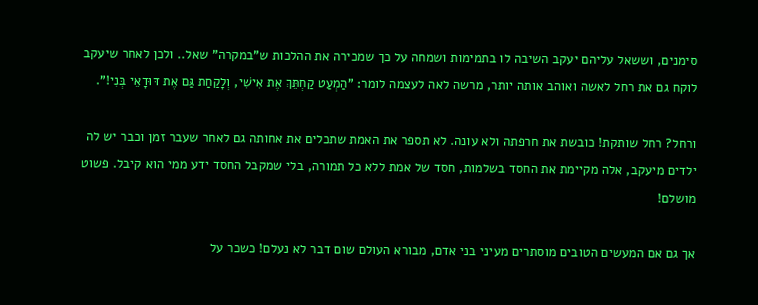סימנים, וששאל עליהם יעקב השיבה לו בתמימות ושמחה על כך שמכירה את ההלכות ש"במקרה" שאל.. ולכן לאחר שיעקב לוקח גם את רחל לאשה ואוהב אותה יותר, מרשה לאה לעצמה לומר: "הַמְעַט קַחְתֵּךְ אֶת אִישִׁי, וְלָקַחַת גַּם אֶת דּוּדָאֵי בְּנִי!".

ורחל? רחל שותקת! כובשת את חרפתה ולא עונה. לא תספר את האמת שתכלים את אחותה גם לאחר שעבר זמן וכבר יש לה ילדים מיעקב, אלה מקיימת את החסד בשלמות, חסד של אמת ללא כל תמורה, בלי שמקבל החסד ידע ממי הוא קיבל. פשוט מושלם!

אך גם אם המעשים הטובים מוסתרים מעיני בני אדם, מבורא העולם שום דבר לא נעלם! כשכר על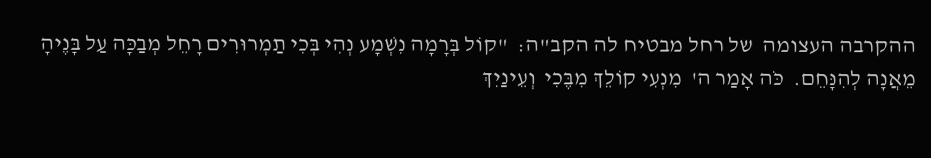ההקרבה העצומה  של רחל מבטיח לה הקב"ה:  "קוֹל בְּרָמָה נִשְׁמָע נְהִי בְּכִי תַמְרוּרִים רָחֵל מְבַכָּה עַל בָּנֶיהָ  מֵאֲנָה לְהִנָּחֵם.  כֹּה אָמַר ה'  מִנְעִי קוֹלֵךְ מִבֶּכִי  וְעֵינַיִךְ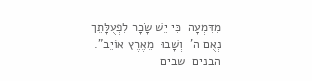מִדִּמְעָה  כִּי יֵשׁ שָׂכָר לִפְעֻלָּתֵך  נְאֻם ה'  וְשָׁבוּ  מֵאֶרֶץ אוֹיֵב". הבנים  שבים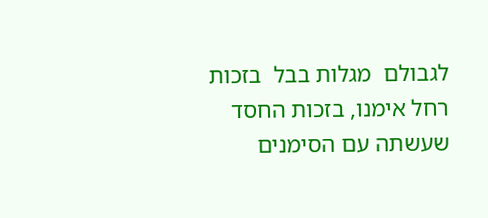לגבולם  מגלות בבל  בזכות  רחל אימנו, בזכות החסד שעשתה עם הסימנים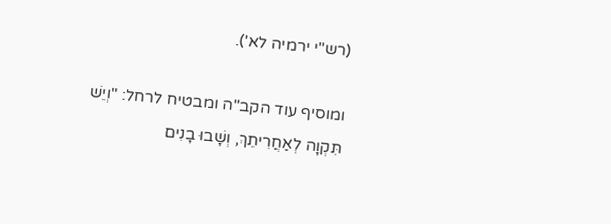(רש"י ירמיה לא').

ומוסיף עוד הקב"ה ומבטיח לרחל: "וְיֵשׁ תִּקְוָה לְאַחֲרִיתֵךְ, וְשָׁבוּ בָנִים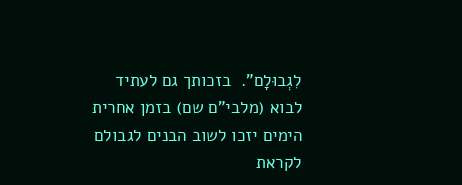לִגְבוּלָם".  בזכותך גם לעתיד לבוא (מלבי"ם שם) בזמן אחרית הימים יזכו לשוב הבנים לגבולם לקראת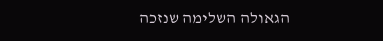הגאולה השלימה שנזכה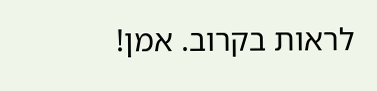לראות בקרוב. אמן!